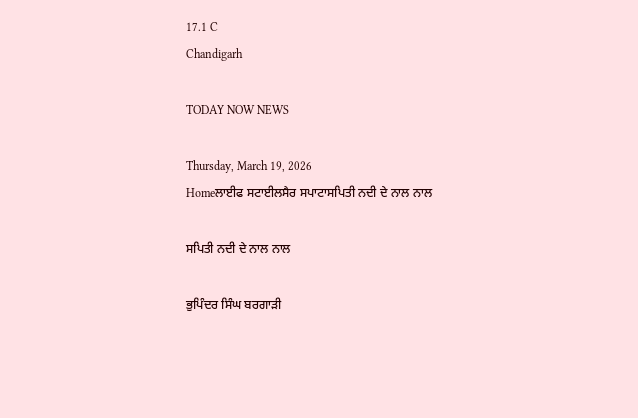17.1 C
Chandigarh

TODAY NOW NEWS

Thursday, March 19, 2026
Homeਲਾਈਫ ਸਟਾਈਲਸੈਰ ਸਪਾਟਾਸਪਿਤੀ ਨਦੀ ਦੇ ਨਾਲ ਨਾਲ

ਸਪਿਤੀ ਨਦੀ ਦੇ ਨਾਲ ਨਾਲ

ਭੁਪਿੰਦਰ ਸਿੰਘ ਬਰਗਾੜੀ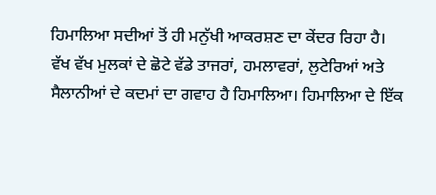ਹਿਮਾਲਿਆ ਸਦੀਆਂ ਤੋਂ ਹੀ ਮਨੁੱਖੀ ਆਕਰਸ਼ਣ ਦਾ ਕੇਂਦਰ ਰਿਹਾ ਹੈ। ਵੱਖ ਵੱਖ ਮੁਲਕਾਂ ਦੇ ਛੋਟੇ ਵੱਡੇ ਤਾਜਰਾਂ, ਹਮਲਾਵਰਾਂ, ਲੁਟੇਰਿਆਂ ਅਤੇ ਸੈਲਾਨੀਆਂ ਦੇ ਕਦਮਾਂ ਦਾ ਗਵਾਹ ਹੈ ਹਿਮਾਲਿਆ। ਹਿਮਾਲਿਆ ਦੇ ਇੱਕ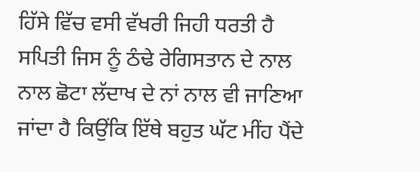ਹਿੱਸੇ ਵਿੱਚ ਵਸੀ ਵੱਖਰੀ ਜਿਹੀ ਧਰਤੀ ਹੈ ਸਪਿਤੀ ਜਿਸ ਨੂੰ ਠੰਢੇ ਰੇਗਿਸਤਾਨ ਦੇ ਨਾਲ ਨਾਲ ਛੋਟਾ ਲੱਦਾਖ ਦੇ ਨਾਂ ਨਾਲ ਵੀ ਜਾਣਿਆ ਜਾਂਦਾ ਹੈ ਕਿਉਂਕਿ ਇੱਥੇ ਬਹੁਤ ਘੱਟ ਮੀਂਹ ਪੈਂਦੇ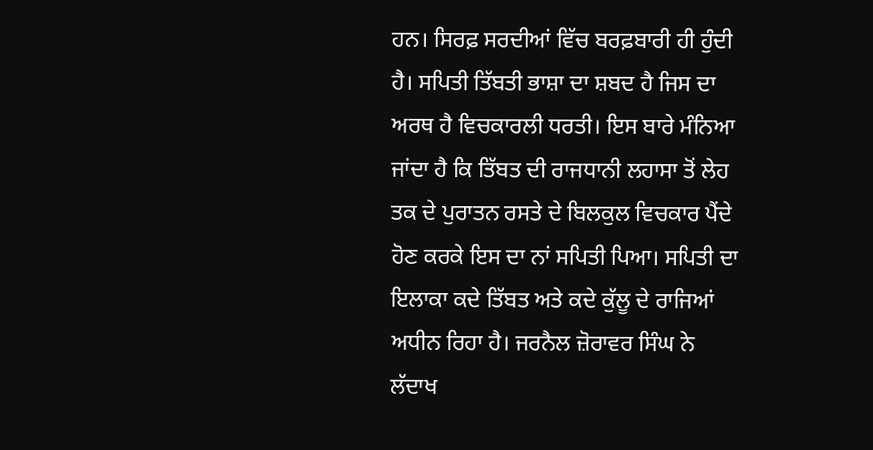ਹਨ। ਸਿਰਫ਼ ਸਰਦੀਆਂ ਵਿੱਚ ਬਰਫ਼ਬਾਰੀ ਹੀ ਹੁੰਦੀ ਹੈ। ਸਪਿਤੀ ਤਿੱਬਤੀ ਭਾਸ਼ਾ ਦਾ ਸ਼ਬਦ ਹੈ ਜਿਸ ਦਾ ਅਰਥ ਹੈ ਵਿਚਕਾਰਲੀ ਧਰਤੀ। ਇਸ ਬਾਰੇ ਮੰਨਿਆ ਜਾਂਦਾ ਹੈ ਕਿ ਤਿੱਬਤ ਦੀ ਰਾਜਧਾਨੀ ਲਹਾਸਾ ਤੋਂ ਲੇਹ ਤਕ ਦੇ ਪੁਰਾਤਨ ਰਸਤੇ ਦੇ ਬਿਲਕੁਲ ਵਿਚਕਾਰ ਪੈਂਦੇ ਹੋਣ ਕਰਕੇ ਇਸ ਦਾ ਨਾਂ ਸਪਿਤੀ ਪਿਆ। ਸਪਿਤੀ ਦਾ ਇਲਾਕਾ ਕਦੇ ਤਿੱਬਤ ਅਤੇ ਕਦੇ ਕੁੱਲੂ ਦੇ ਰਾਜਿਆਂ ਅਧੀਨ ਰਿਹਾ ਹੈ। ਜਰਨੈਲ ਜ਼ੋਰਾਵਰ ਸਿੰਘ ਨੇ ਲੱਦਾਖ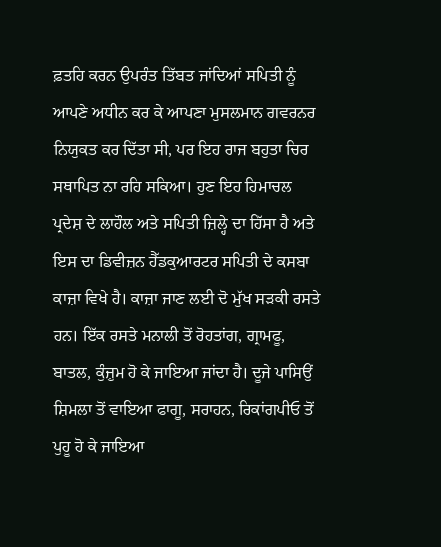ਫ਼ਤਹਿ ਕਰਨ ਉਪਰੰਤ ਤਿੱਬਤ ਜਾਂਦਿਆਂ ਸਪਿਤੀ ਨੂੰ ਆਪਣੇ ਅਧੀਨ ਕਰ ਕੇ ਆਪਣਾ ਮੁਸਲਮਾਨ ਗਵਰਨਰ ਨਿਯੁਕਤ ਕਰ ਦਿੱਤਾ ਸੀ, ਪਰ ਇਹ ਰਾਜ ਬਹੁਤਾ ਚਿਰ ਸਥਾਪਿਤ ਨਾ ਰਹਿ ਸਕਿਆ। ਹੁਣ ਇਹ ਹਿਮਾਚਲ ਪ੍ਰਦੇਸ਼ ਦੇ ਲਾਹੌਲ ਅਤੇ ਸਪਿਤੀ ਜ਼ਿਲ੍ਹੇ ਦਾ ਹਿੱਸਾ ਹੈ ਅਤੇ ਇਸ ਦਾ ਡਿਵੀਜ਼ਨ ਹੈੱਡਕੁਆਰਟਰ ਸਪਿਤੀ ਦੇ ਕਸਬਾ ਕਾਜ਼ਾ ਵਿਖੇ ਹੈ। ਕਾਜ਼ਾ ਜਾਣ ਲਈ ਦੋ ਮੁੱਖ ਸੜਕੀ ਰਸਤੇ ਹਨ। ਇੱਕ ਰਸਤੇ ਮਨਾਲੀ ਤੋਂ ਰੋਹਤਾਂਗ, ਗ੍ਰਾਮਫੂ, ਬਾਤਲ, ਕੁੰਜ਼ੁਮ ਹੋ ਕੇ ਜਾਇਆ ਜਾਂਦਾ ਹੈ। ਦੂਜੇ ਪਾਸਿਉਂ ਸ਼ਿਮਲਾ ਤੋਂ ਵਾਇਆ ਫਾਗੂ, ਸਰਾਹਨ, ਰਿਕਾਂਗਪੀਓ ਤੋਂ ਪੁਹੂ ਹੋ ਕੇ ਜਾਇਆ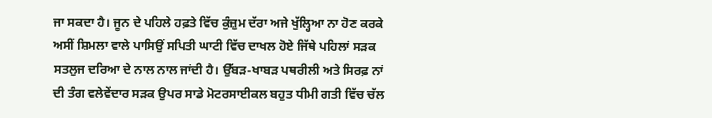ਜਾ ਸਕਦਾ ਹੈ। ਜੂਨ ਦੇ ਪਹਿਲੇ ਹਫ਼ਤੇ ਵਿੱਚ ਕੁੰਜ਼ੁਮ ਦੱਰਾ ਅਜੇ ਖੁੱਲ੍ਹਿਆ ਨਾ ਹੋਣ ਕਰਕੇ ਅਸੀਂ ਸ਼ਿਮਲਾ ਵਾਲੇ ਪਾਸਿਉਂ ਸਪਿਤੀ ਘਾਟੀ ਵਿੱਚ ਦਾਖਲ ਹੋਏ ਜਿੱਥੇ ਪਹਿਲਾਂ ਸੜਕ ਸਤਲੁਜ ਦਰਿਆ ਦੇ ਨਾਲ ਨਾਲ ਜਾਂਦੀ ਹੈ। ਉੱਬੜ-ਖਾਬੜ ਪਥਰੀਲੀ ਅਤੇ ਸਿਰਫ਼ ਨਾਂ ਦੀ ਤੰਗ ਵਲੇਵੇਂਦਾਰ ਸੜਕ ਉਪਰ ਸਾਡੇ ਮੋਟਰਸਾਈਕਲ ਬਹੁਤ ਧੀਮੀ ਗਤੀ ਵਿੱਚ ਚੱਲ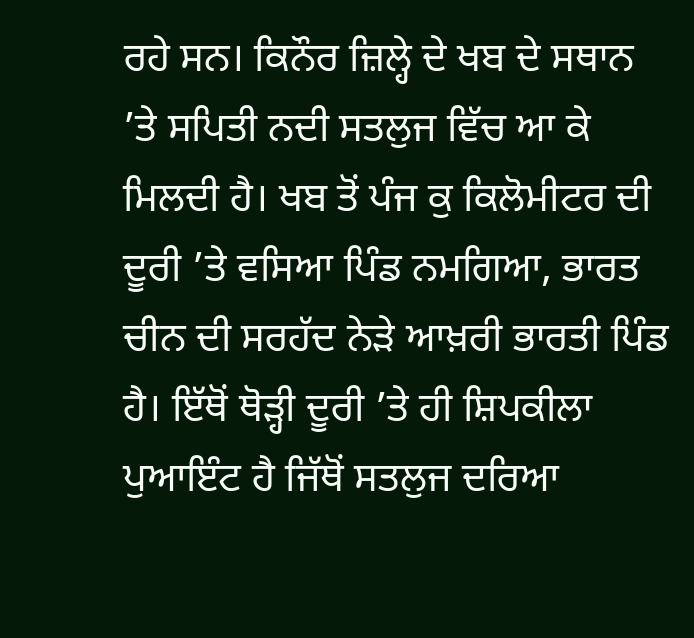ਰਹੇ ਸਨ। ਕਿਨੌਰ ਜ਼ਿਲ੍ਹੇ ਦੇ ਖਬ ਦੇ ਸਥਾਨ ’ਤੇ ਸਪਿਤੀ ਨਦੀ ਸਤਲੁਜ ਵਿੱਚ ਆ ਕੇ ਮਿਲਦੀ ਹੈ। ਖਬ ਤੋਂ ਪੰਜ ਕੁ ਕਿਲੋਮੀਟਰ ਦੀ ਦੂਰੀ ’ਤੇ ਵਸਿਆ ਪਿੰਡ ਨਮਗਿਆ, ਭਾਰਤ ਚੀਨ ਦੀ ਸਰਹੱਦ ਨੇੜੇ ਆਖ਼ਰੀ ਭਾਰਤੀ ਪਿੰਡ ਹੈ। ਇੱਥੋਂ ਥੋੜ੍ਹੀ ਦੂਰੀ ’ਤੇ ਹੀ ਸ਼ਿਪਕੀਲਾ ਪੁਆਇੰਟ ਹੈ ਜਿੱਥੋਂ ਸਤਲੁਜ ਦਰਿਆ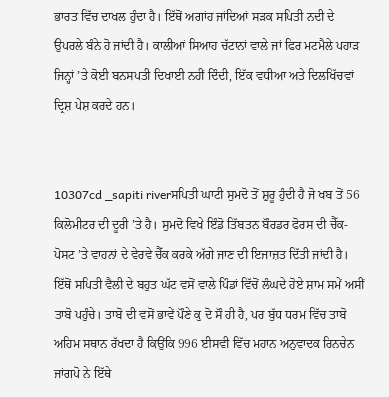ਭਾਰਤ ਵਿੱਚ ਦਾਖਲ ਹੁੰਦਾ ਹੈ। ਇੱਥੋਂ ਅਗਾਂਹ ਜਾਂਦਿਆਂ ਸੜਕ ਸਪਿਤੀ ਨਦੀ ਦੇ ਉਪਰਲੇ ਬੰਨੇ ਹੋ ਜਾਂਦੀ ਹੈ। ਕਾਲੀਆਂ ਸਿਆਹ ਚੱਟਾਨਾਂ ਵਾਲੇ ਜਾਂ ਫਿਰ ਮਟਮੈਲੇ ਪਹਾੜ ਜਿਨ੍ਹਾਂ ’ਤੇ ਕੋਈ ਬਨਸਪਤੀ ਦਿਖਾਈ ਨਹੀਂ ਦਿੰਦੀ, ਇੱਕ ਵਧੀਆ ਅਤੇ ਦਿਲਖਿੱਚਵਾਂ ਦ੍ਰਿਸ਼ ਪੇਸ਼ ਕਰਦੇ ਹਨ।


10307cd _sapiti riverਸਪਿਤੀ ਘਾਟੀ ਸੁਮਦੋ ਤੋਂ ਸ਼ੁਰੂ ਹੁੰਦੀ ਹੈ ਜੋ ਖਬ ਤੋਂ 56 ਕਿਲੋਮੀਟਰ ਦੀ ਦੂਰੀ ’ਤੇ ਹੈ। ਸੁਮਦੋ ਵਿਖੇ ਇੰਡੋ ਤਿੱਬਤਨ ਬੌਰਡਰ ਫੋਰਸ ਦੀ ਚੈੱਕ-ਪੋਸਟ ’ਤੇ ਵਾਹਨਾਂ ਦੇ ਵੇਰਵੇ ਚੈੱਕ ਕਰਕੇ ਅੱਗੇ ਜਾਣ ਦੀ ਇਜਾਜ਼ਤ ਦਿੱਤੀ ਜਾਂਦੀ ਹੈ। ਇੱਥੋਂ ਸਪਿਤੀ ਵੈਲੀ ਦੇ ਬਹੁਤ ਘੱਟ ਵਸੋਂ ਵਾਲੇ ਪਿੰਡਾਂ ਵਿੱਚੋਂ ਲੰਘਦੇ ਹੋਏ ਸ਼ਾਮ ਸਮੇਂ ਅਸੀਂ ਤਾਬੋ ਪਹੁੰਚੇ। ਤਾਬੋ ਦੀ ਵਸੋਂ ਭਾਵੇਂ ਪੌਣੇ ਕੁ ਦੋ ਸੌ ਹੀ ਹੈ, ਪਰ ਬੁੱਧ ਧਰਮ ਵਿੱਚ ਤਾਬੋ ਅਹਿਮ ਸਥਾਨ ਰੱਖਦਾ ਹੈ ਕਿਉਂਕਿ 996 ਈਸਵੀ ਵਿੱਚ ਮਹਾਨ ਅਨੁਵਾਦਕ ਰਿਨਚੇਨ ਜਾਂਗਪੋ ਨੇ ਇੱਥੇ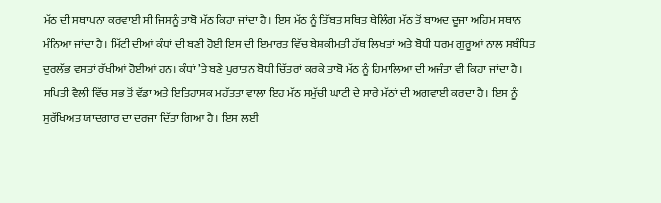ਮੱਠ ਦੀ ਸਥਾਪਨਾ ਕਰਵਾਈ ਸੀ ਜਿਸਨੂੰ ਤਾਬੋ ਮੱਠ ਕਿਹਾ ਜਾਂਦਾ ਹੈ। ਇਸ ਮੱਠ ਨੂੰ ਤਿੱਬਤ ਸਥਿਤ ਥੇਲਿੰਗ ਮੱਠ ਤੋਂ ਬਾਅਦ ਦੂਜਾ ਅਹਿਮ ਸਥਾਨ ਮੰਨਿਆ ਜਾਂਦਾ ਹੈ। ਮਿੱਟੀ ਦੀਆਂ ਕੰਧਾਂ ਦੀ ਬਣੀ ਹੋਈ ਇਸ ਦੀ ਇਮਾਰਤ ਵਿੱਚ ਬੇਸ਼ਕੀਮਤੀ ਹੱਥ ਲਿਖਤਾਂ ਅਤੇ ਬੋਧੀ ਧਰਮ ਗੁਰੂਆਂ ਨਾਲ ਸਬੰਧਿਤ ਦੁਰਲੱਭ ਵਸਤਾਂ ਰੱਖੀਆਂ ਹੋਈਆਂ ਹਨ। ਕੰਧਾਂ ’ਤੇ ਬਣੇ ਪੁਰਾਤਨ ਬੋਧੀ ਚਿੱਤਰਾਂ ਕਰਕੇ ਤਾਬੋ ਮੱਠ ਨੂੰ ਹਿਮਾਲਿਆ ਦੀ ਅਜੰਤਾ ਵੀ ਕਿਹਾ ਜਾਂਦਾ ਹੈ। ਸਪਿਤੀ ਵੈਲੀ ਵਿੱਚ ਸਭ ਤੋਂ ਵੱਡਾ ਅਤੇ ਇਤਿਹਾਸਕ ਮਹੱਤਤਾ ਵਾਲਾ ਇਹ ਮੱਠ ਸਮੁੱਚੀ ਘਾਟੀ ਦੇ ਸਾਰੇ ਮੱਠਾਂ ਦੀ ਅਗਵਾਈ ਕਰਦਾ ਹੈ। ਇਸ ਨੂੰ ਸੁਰੱਖਿਅਤ ਯਾਦਗਾਰ ਦਾ ਦਰਜਾ ਦਿੱਤਾ ਗਿਆ ਹੈ। ਇਸ ਲਈ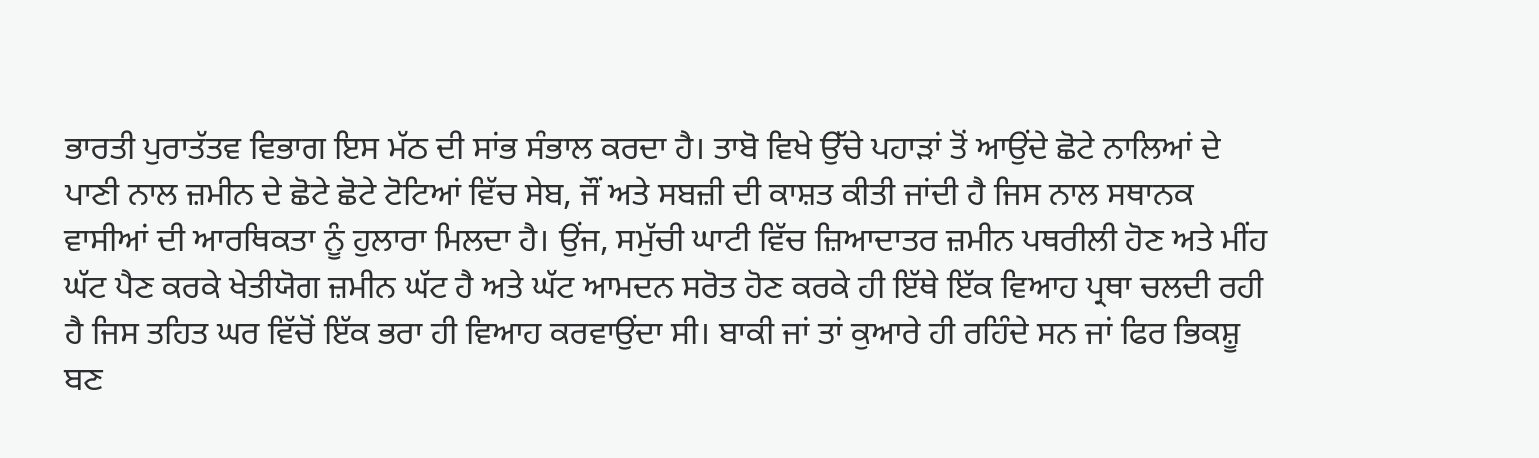ਭਾਰਤੀ ਪੁਰਾਤੱਤਵ ਵਿਭਾਗ ਇਸ ਮੱਠ ਦੀ ਸਾਂਭ ਸੰਭਾਲ ਕਰਦਾ ਹੈ। ਤਾਬੋ ਵਿਖੇ ਉੱਚੇ ਪਹਾੜਾਂ ਤੋਂ ਆਉਂਦੇ ਛੋਟੇ ਨਾਲਿਆਂ ਦੇ ਪਾਣੀ ਨਾਲ ਜ਼ਮੀਨ ਦੇ ਛੋਟੇ ਛੋਟੇ ਟੋਟਿਆਂ ਵਿੱਚ ਸੇਬ, ਜੌਂ ਅਤੇ ਸਬਜ਼ੀ ਦੀ ਕਾਸ਼ਤ ਕੀਤੀ ਜਾਂਦੀ ਹੈ ਜਿਸ ਨਾਲ ਸਥਾਨਕ ਵਾਸੀਆਂ ਦੀ ਆਰਥਿਕਤਾ ਨੂੰ ਹੁਲਾਰਾ ਮਿਲਦਾ ਹੈ। ਉਂਜ, ਸਮੁੱਚੀ ਘਾਟੀ ਵਿੱਚ ਜ਼ਿਆਦਾਤਰ ਜ਼ਮੀਨ ਪਥਰੀਲੀ ਹੋਣ ਅਤੇ ਮੀਂਹ ਘੱਟ ਪੈਣ ਕਰਕੇ ਖੇਤੀਯੋਗ ਜ਼ਮੀਨ ਘੱਟ ਹੈ ਅਤੇ ਘੱਟ ਆਮਦਨ ਸਰੋਤ ਹੋਣ ਕਰਕੇ ਹੀ ਇੱਥੇ ਇੱਕ ਵਿਆਹ ਪ੍ਰਥਾ ਚਲਦੀ ਰਹੀ ਹੈ ਜਿਸ ਤਹਿਤ ਘਰ ਵਿੱਚੋਂ ਇੱਕ ਭਰਾ ਹੀ ਵਿਆਹ ਕਰਵਾਉਂਦਾ ਸੀ। ਬਾਕੀ ਜਾਂ ਤਾਂ ਕੁਆਰੇ ਹੀ ਰਹਿੰਦੇ ਸਨ ਜਾਂ ਫਿਰ ਭਿਕਸ਼ੂ ਬਣ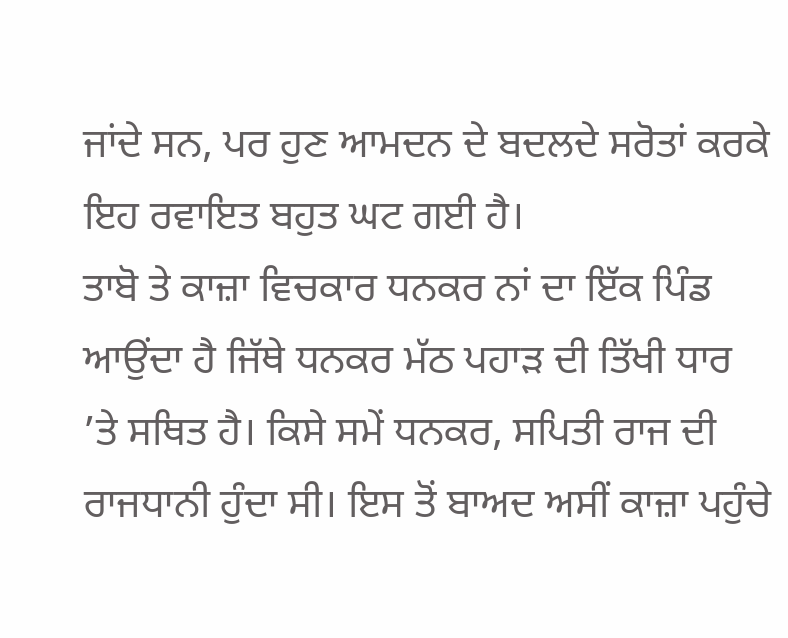ਜਾਂਦੇ ਸਨ, ਪਰ ਹੁਣ ਆਮਦਨ ਦੇ ਬਦਲਦੇ ਸਰੋਤਾਂ ਕਰਕੇ ਇਹ ਰਵਾਇਤ ਬਹੁਤ ਘਟ ਗਈ ਹੈ।
ਤਾਬੋ ਤੇ ਕਾਜ਼ਾ ਵਿਚਕਾਰ ਧਨਕਰ ਨਾਂ ਦਾ ਇੱਕ ਪਿੰਡ ਆਉਂਦਾ ਹੈ ਜਿੱਥੇ ਧਨਕਰ ਮੱਠ ਪਹਾੜ ਦੀ ਤਿੱਖੀ ਧਾਰ ’ਤੇ ਸਥਿਤ ਹੈ। ਕਿਸੇ ਸਮੇਂ ਧਨਕਰ, ਸਪਿਤੀ ਰਾਜ ਦੀ ਰਾਜਧਾਨੀ ਹੁੰਦਾ ਸੀ। ਇਸ ਤੋਂ ਬਾਅਦ ਅਸੀਂ ਕਾਜ਼ਾ ਪਹੁੰਚੇ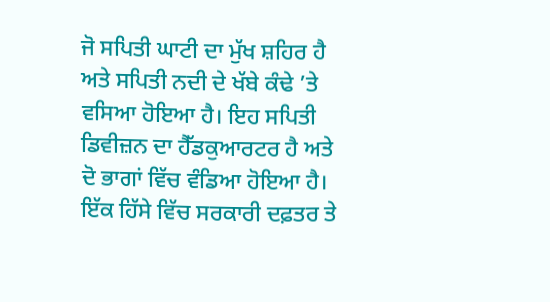ਜੋ ਸਪਿਤੀ ਘਾਟੀ ਦਾ ਮੁੱਖ ਸ਼ਹਿਰ ਹੈ ਅਤੇ ਸਪਿਤੀ ਨਦੀ ਦੇ ਖੱਬੇ ਕੰਢੇ ’ਤੇ ਵਸਿਆ ਹੋਇਆ ਹੈ। ਇਹ ਸਪਿਤੀ ਡਿਵੀਜ਼ਨ ਦਾ ਹੈੱਡਕੁਆਰਟਰ ਹੈ ਅਤੇ ਦੋ ਭਾਗਾਂ ਵਿੱਚ ਵੰਡਿਆ ਹੋਇਆ ਹੈ। ਇੱਕ ਹਿੱਸੇ ਵਿੱਚ ਸਰਕਾਰੀ ਦਫ਼ਤਰ ਤੇ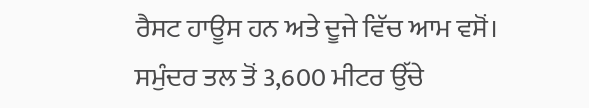ਰੈਸਟ ਹਾਊਸ ਹਨ ਅਤੇ ਦੂਜੇ ਵਿੱਚ ਆਮ ਵਸੋਂ। ਸਮੁੰਦਰ ਤਲ ਤੋਂ 3,600 ਮੀਟਰ ਉੱਚੇ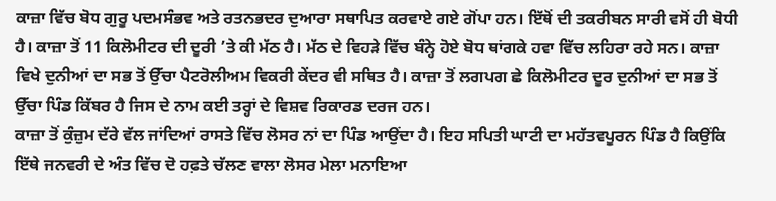ਕਾਜ਼ਾ ਵਿੱਚ ਬੋਧ ਗੁਰੂ ਪਦਮਸੰਭਵ ਅਤੇ ਰਤਨਭਦਰ ਦੁਆਰਾ ਸਥਾਪਿਤ ਕਰਵਾਏ ਗਏ ਗੋਂਪਾ ਹਨ। ਇੱਥੋਂ ਦੀ ਤਕਰੀਬਨ ਸਾਰੀ ਵਸੋਂ ਹੀ ਬੋਧੀ ਹੈ। ਕਾਜ਼ਾ ਤੋਂ 11 ਕਿਲੋਮੀਟਰ ਦੀ ਦੂਰੀ ’ਤੇ ਕੀ ਮੱਠ ਹੈ। ਮੱਠ ਦੇ ਵਿਹੜੇ ਵਿੱਚ ਬੰਨ੍ਹੇ ਹੋਏ ਬੋਧ ਥਾਂਗਕੇ ਹਵਾ ਵਿੱਚ ਲਹਿਰਾ ਰਹੇ ਸਨ। ਕਾਜ਼ਾ ਵਿਖੇ ਦੁਨੀਆਂ ਦਾ ਸਭ ਤੋਂ ਉੱਚਾ ਪੈਟਰੋਲੀਅਮ ਵਿਕਰੀ ਕੇਂਦਰ ਵੀ ਸਥਿਤ ਹੈ। ਕਾਜ਼ਾ ਤੋਂ ਲਗਪਗ ਛੇ ਕਿਲੋਮੀਟਰ ਦੂਰ ਦੁਨੀਆਂ ਦਾ ਸਭ ਤੋਂ ਉੱਚਾ ਪਿੰਡ ਕਿੱਬਰ ਹੈ ਜਿਸ ਦੇ ਨਾਮ ਕਈ ਤਰ੍ਹਾਂ ਦੇ ਵਿਸ਼ਵ ਰਿਕਾਰਡ ਦਰਜ ਹਨ।
ਕਾਜ਼ਾ ਤੋਂ ਕੁੰਜ਼ੁਮ ਦੱਰੇ ਵੱਲ ਜਾਂਦਿਆਂ ਰਾਸਤੇ ਵਿੱਚ ਲੋਸਰ ਨਾਂ ਦਾ ਪਿੰਡ ਆਉਂਦਾ ਹੈ। ਇਹ ਸਪਿਤੀ ਘਾਟੀ ਦਾ ਮਹੱਤਵਪੂਰਨ ਪਿੰਡ ਹੈ ਕਿਉਂਕਿ ਇੱਥੇ ਜਨਵਰੀ ਦੇ ਅੰਤ ਵਿੱਚ ਦੋ ਹਫ਼ਤੇ ਚੱਲਣ ਵਾਲਾ ਲੋਸਰ ਮੇਲਾ ਮਨਾਇਆ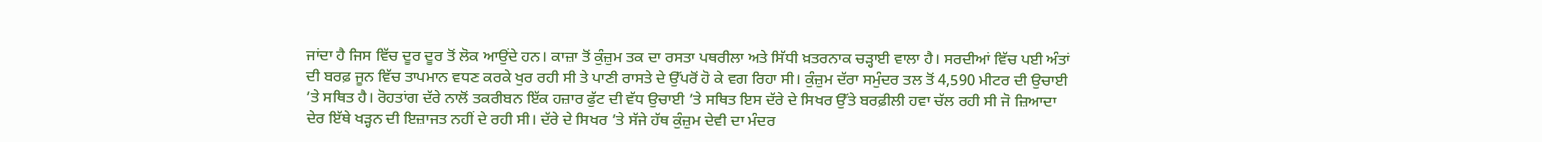ਜਾਂਦਾ ਹੈ ਜਿਸ ਵਿੱਚ ਦੂਰ ਦੂਰ ਤੋਂ ਲੋਕ ਆਉਂਦੇ ਹਨ। ਕਾਜ਼ਾ ਤੋਂ ਕੁੰਜ਼ੁਮ ਤਕ ਦਾ ਰਸਤਾ ਪਥਰੀਲਾ ਅਤੇ ਸਿੱਧੀ ਖ਼ਤਰਨਾਕ ਚੜ੍ਹਾਈ ਵਾਲਾ ਹੈ। ਸਰਦੀਆਂ ਵਿੱਚ ਪਈ ਅੰਤਾਂ ਦੀ ਬਰਫ਼ ਜੂਨ ਵਿੱਚ ਤਾਪਮਾਨ ਵਧਣ ਕਰਕੇ ਖੁਰ ਰਹੀ ਸੀ ਤੇ ਪਾਣੀ ਰਾਸਤੇ ਦੇ ਉੱਪਰੋਂ ਹੋ ਕੇ ਵਗ ਰਿਹਾ ਸੀ। ਕੁੰਜ਼ੁਮ ਦੱਰਾ ਸਮੁੰਦਰ ਤਲ ਤੋਂ 4,590 ਮੀਟਰ ਦੀ ਉਚਾਈ ’ਤੇ ਸਥਿਤ ਹੈ। ਰੋਹਤਾਂਗ ਦੱਰੇ ਨਾਲੋਂ ਤਕਰੀਬਨ ਇੱਕ ਹਜ਼ਾਰ ਫੁੱਟ ਦੀ ਵੱਧ ਉਚਾਈ ’ਤੇ ਸਥਿਤ ਇਸ ਦੱਰੇ ਦੇ ਸਿਖਰ ਉੱਤੇ ਬਰਫ਼ੀਲੀ ਹਵਾ ਚੱਲ ਰਹੀ ਸੀ ਜੋ ਜ਼ਿਆਦਾ ਦੇਰ ਇੱਥੇ ਖੜ੍ਹਨ ਦੀ ਇਜ਼ਾਜਤ ਨਹੀਂ ਦੇ ਰਹੀ ਸੀ। ਦੱਰੇ ਦੇ ਸਿਖਰ ’ਤੇ ਸੱਜੇ ਹੱਥ ਕੁੰਜ਼ੁਮ ਦੇਵੀ ਦਾ ਮੰਦਰ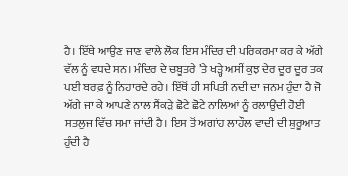ਹੈ। ਇੱਥੇ ਆਉਣ ਜਾਣ ਵਾਲੇ ਲੋਕ ਇਸ ਮੰਦਿਰ ਦੀ ਪਰਿਕਰਮਾ ਕਰ ਕੇ ਅੱਗੇ ਵੱਲ ਨੂੰ ਵਧਦੇ ਸਨ। ਮੰਦਿਰ ਦੇ ਚਬੂਤਰੇ ’ਤੇ ਖੜ੍ਹੇ ਅਸੀਂ ਕੁਝ ਦੇਰ ਦੂਰ ਦੂਰ ਤਕ ਪਈ ਬਰਫ਼ ਨੂੰ ਨਿਹਾਰਦੇ ਰਹੇ। ਇੱਥੋਂ ਹੀ ਸਪਿਤੀ ਨਦੀ ਦਾ ਜਨਮ ਹੁੰਦਾ ਹੈ ਜੋ ਅੱਗੇ ਜਾ ਕੇ ਆਪਣੇ ਨਾਲ ਸੈਂਕੜੇ ਛੋਟੇ ਛੋਟੇ ਨਾਲਿਆਂ ਨੂੰ ਰਲਾਉਂਦੀ ਹੋਈ ਸਤਲੁਜ ਵਿੱਚ ਸਮਾ ਜਾਂਦੀ ਹੈ। ਇਸ ਤੋਂ ਅਗਾਂਹ ਲਾਹੌਲ ਵਾਦੀ ਦੀ ਸ਼ੁਰੂਆਤ ਹੁੰਦੀ ਹੈ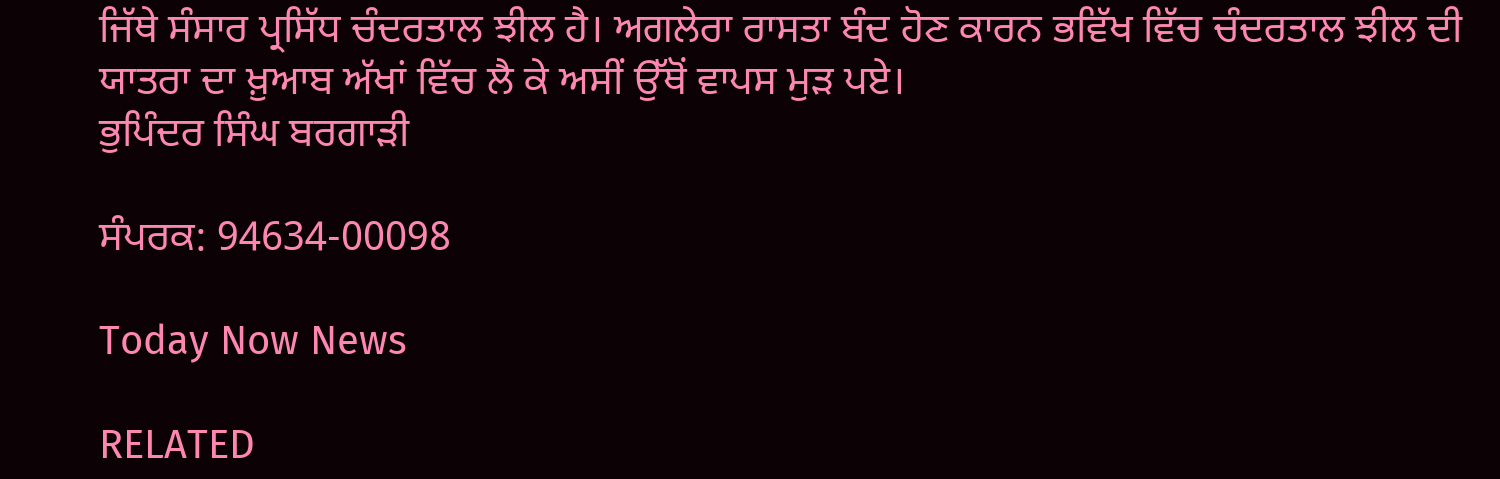ਜਿੱਥੇ ਸੰਸਾਰ ਪ੍ਰਸਿੱਧ ਚੰਦਰਤਾਲ ਝੀਲ ਹੈ। ਅਗਲੇਰਾ ਰਾਸਤਾ ਬੰਦ ਹੋਣ ਕਾਰਨ ਭਵਿੱਖ ਵਿੱਚ ਚੰਦਰਤਾਲ ਝੀਲ ਦੀ ਯਾਤਰਾ ਦਾ ਖ਼ੁਆਬ ਅੱਖਾਂ ਵਿੱਚ ਲੈ ਕੇ ਅਸੀਂ ਉੱਥੋਂ ਵਾਪਸ ਮੁੜ ਪਏ।
ਭੁਪਿੰਦਰ ਸਿੰਘ ਬਰਗਾੜੀ

ਸੰਪਰਕ: 94634-00098

Today Now News

RELATED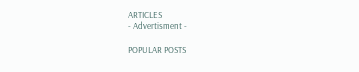ARTICLES
- Advertisment -

POPULAR POSTS